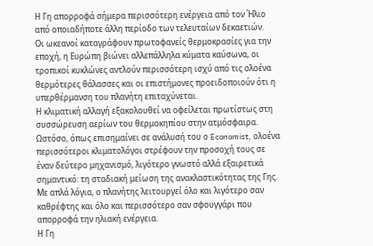Η Γη απορροφά σήμερα περισσότερη ενέργεια από τον Ήλιο από οποιαδήποτε άλλη περίοδο των τελευταίων δεκαετιών.
Οι ωκεανοί καταγράφουν πρωτοφανείς θερμοκρασίες για την εποχή, η Ευρώπη βιώνει αλλεπάλληλα κύματα καύσωνα, οι τροπικοί κυκλώνες αντλούν περισσότερη ισχύ από τις ολοένα θερμότερες θάλασσες και οι επιστήμονες προειδοποιούν ότι η υπερθέρμανση του πλανήτη επιταχύνεται.
Η κλιματική αλλαγή εξακολουθεί να οφείλεται πρωτίστως στη συσσώρευση αερίων του θερμοκηπίου στην ατμόσφαιρα. Ωστόσο, όπως επισημαίνει σε ανάλυσή του ο Economist, ολοένα περισσότεροι κλιματολόγοι στρέφουν την προσοχή τους σε έναν δεύτερο μηχανισμό, λιγότερο γνωστό αλλά εξαιρετικά σημαντικό: τη σταδιακή μείωση της ανακλαστικότητας της Γης.
Με απλά λόγια, ο πλανήτης λειτουργεί όλο και λιγότερο σαν καθρέφτης και όλο και περισσότερο σαν σφουγγάρι που απορροφά την ηλιακή ενέργεια.
Η Γη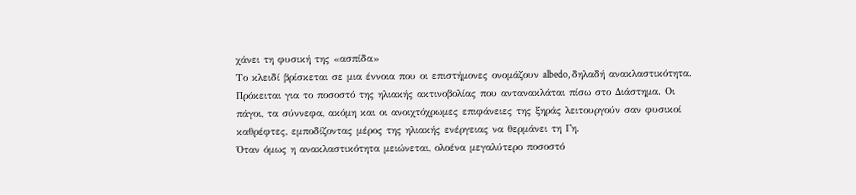χάνει τη φυσική της «ασπίδα»
Το κλειδί βρίσκεται σε μια έννοια που οι επιστήμονες ονομάζουν albedo, δηλαδή ανακλαστικότητα.
Πρόκειται για το ποσοστό της ηλιακής ακτινοβολίας που αντανακλάται πίσω στο Διάστημα. Οι πάγοι, τα σύννεφα, ακόμη και οι ανοιχτόχρωμες επιφάνειες της ξηράς λειτουργούν σαν φυσικοί καθρέφτες, εμποδίζοντας μέρος της ηλιακής ενέργειας να θερμάνει τη Γη.
Όταν όμως η ανακλαστικότητα μειώνεται, ολοένα μεγαλύτερο ποσοστό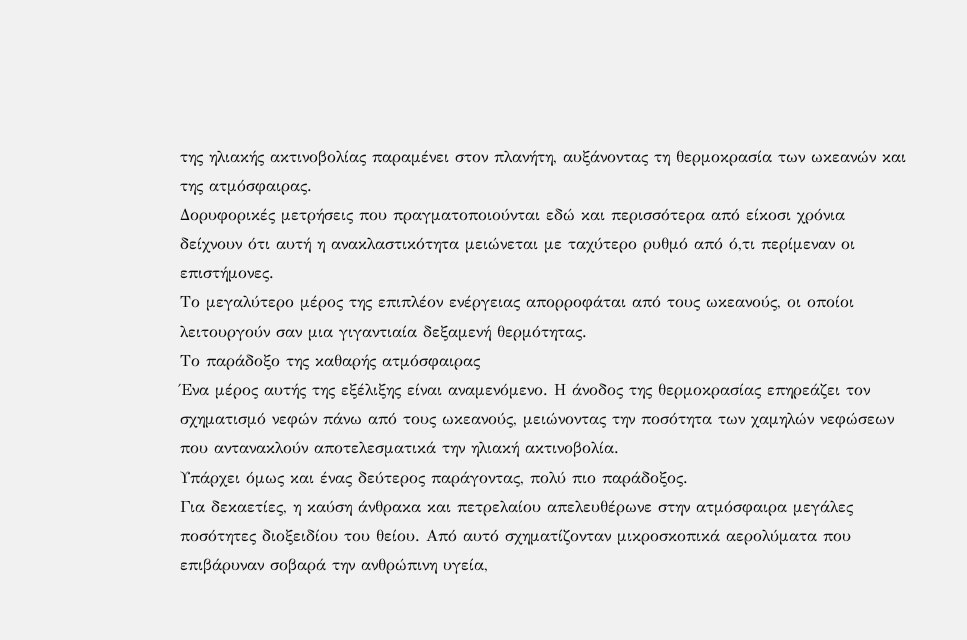της ηλιακής ακτινοβολίας παραμένει στον πλανήτη, αυξάνοντας τη θερμοκρασία των ωκεανών και της ατμόσφαιρας.
Δορυφορικές μετρήσεις που πραγματοποιούνται εδώ και περισσότερα από είκοσι χρόνια δείχνουν ότι αυτή η ανακλαστικότητα μειώνεται με ταχύτερο ρυθμό από ό,τι περίμεναν οι επιστήμονες.
Το μεγαλύτερο μέρος της επιπλέον ενέργειας απορροφάται από τους ωκεανούς, οι οποίοι λειτουργούν σαν μια γιγαντιαία δεξαμενή θερμότητας.
Το παράδοξο της καθαρής ατμόσφαιρας
Ένα μέρος αυτής της εξέλιξης είναι αναμενόμενο. Η άνοδος της θερμοκρασίας επηρεάζει τον σχηματισμό νεφών πάνω από τους ωκεανούς, μειώνοντας την ποσότητα των χαμηλών νεφώσεων που αντανακλούν αποτελεσματικά την ηλιακή ακτινοβολία.
Υπάρχει όμως και ένας δεύτερος παράγοντας, πολύ πιο παράδοξος.
Για δεκαετίες, η καύση άνθρακα και πετρελαίου απελευθέρωνε στην ατμόσφαιρα μεγάλες ποσότητες διοξειδίου του θείου. Από αυτό σχηματίζονταν μικροσκοπικά αερολύματα που επιβάρυναν σοβαρά την ανθρώπινη υγεία,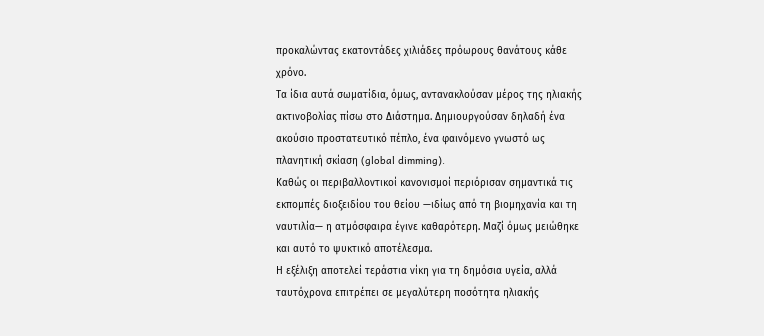προκαλώντας εκατοντάδες χιλιάδες πρόωρους θανάτους κάθε χρόνο.
Τα ίδια αυτά σωματίδια, όμως, αντανακλούσαν μέρος της ηλιακής ακτινοβολίας πίσω στο Διάστημα. Δημιουργούσαν δηλαδή ένα ακούσιο προστατευτικό πέπλο, ένα φαινόμενο γνωστό ως πλανητική σκίαση (global dimming).
Καθώς οι περιβαλλοντικοί κανονισμοί περιόρισαν σημαντικά τις εκπομπές διοξειδίου του θείου —ιδίως από τη βιομηχανία και τη ναυτιλία— η ατμόσφαιρα έγινε καθαρότερη. Μαζί όμως μειώθηκε και αυτό το ψυκτικό αποτέλεσμα.
Η εξέλιξη αποτελεί τεράστια νίκη για τη δημόσια υγεία, αλλά ταυτόχρονα επιτρέπει σε μεγαλύτερη ποσότητα ηλιακής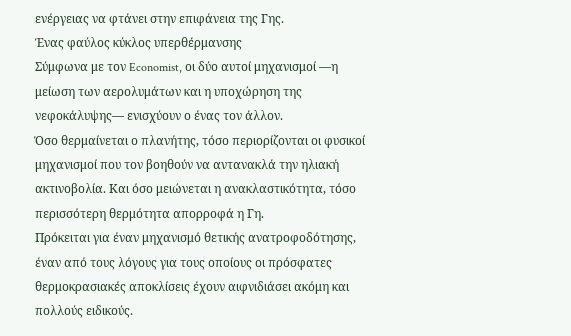ενέργειας να φτάνει στην επιφάνεια της Γης.
Ένας φαύλος κύκλος υπερθέρμανσης
Σύμφωνα με τον Economist, οι δύο αυτοί μηχανισμοί —η μείωση των αερολυμάτων και η υποχώρηση της νεφοκάλυψης— ενισχύουν ο ένας τον άλλον.
Όσο θερμαίνεται ο πλανήτης, τόσο περιορίζονται οι φυσικοί μηχανισμοί που τον βοηθούν να αντανακλά την ηλιακή ακτινοβολία. Και όσο μειώνεται η ανακλαστικότητα, τόσο περισσότερη θερμότητα απορροφά η Γη.
Πρόκειται για έναν μηχανισμό θετικής ανατροφοδότησης, έναν από τους λόγους για τους οποίους οι πρόσφατες θερμοκρασιακές αποκλίσεις έχουν αιφνιδιάσει ακόμη και πολλούς ειδικούς.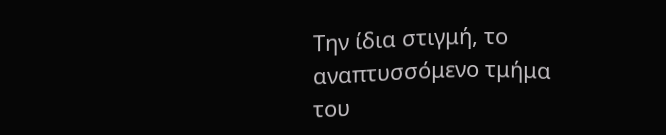Την ίδια στιγμή, το αναπτυσσόμενο τμήμα του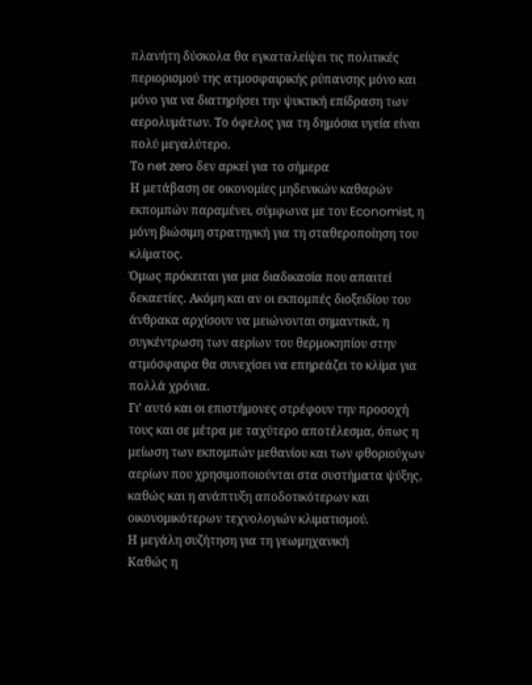πλανήτη δύσκολα θα εγκαταλείψει τις πολιτικές περιορισμού της ατμοσφαιρικής ρύπανσης μόνο και μόνο για να διατηρήσει την ψυκτική επίδραση των αερολυμάτων. Το όφελος για τη δημόσια υγεία είναι πολύ μεγαλύτερο.
Το net zero δεν αρκεί για το σήμερα
Η μετάβαση σε οικονομίες μηδενικών καθαρών εκπομπών παραμένει, σύμφωνα με τον Economist, η μόνη βιώσιμη στρατηγική για τη σταθεροποίηση του κλίματος.
Όμως πρόκειται για μια διαδικασία που απαιτεί δεκαετίες. Ακόμη και αν οι εκπομπές διοξειδίου του άνθρακα αρχίσουν να μειώνονται σημαντικά, η συγκέντρωση των αερίων του θερμοκηπίου στην ατμόσφαιρα θα συνεχίσει να επηρεάζει το κλίμα για πολλά χρόνια.
Γι’ αυτό και οι επιστήμονες στρέφουν την προσοχή τους και σε μέτρα με ταχύτερο αποτέλεσμα, όπως η μείωση των εκπομπών μεθανίου και των φθοριούχων αερίων που χρησιμοποιούνται στα συστήματα ψύξης, καθώς και η ανάπτυξη αποδοτικότερων και οικονομικότερων τεχνολογιών κλιματισμού.
Η μεγάλη συζήτηση για τη γεωμηχανική
Καθώς η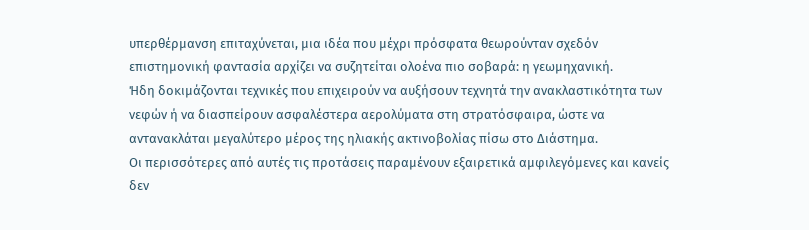υπερθέρμανση επιταχύνεται, μια ιδέα που μέχρι πρόσφατα θεωρούνταν σχεδόν επιστημονική φαντασία αρχίζει να συζητείται ολοένα πιο σοβαρά: η γεωμηχανική.
Ήδη δοκιμάζονται τεχνικές που επιχειρούν να αυξήσουν τεχνητά την ανακλαστικότητα των νεφών ή να διασπείρουν ασφαλέστερα αερολύματα στη στρατόσφαιρα, ώστε να αντανακλάται μεγαλύτερο μέρος της ηλιακής ακτινοβολίας πίσω στο Διάστημα.
Οι περισσότερες από αυτές τις προτάσεις παραμένουν εξαιρετικά αμφιλεγόμενες και κανείς δεν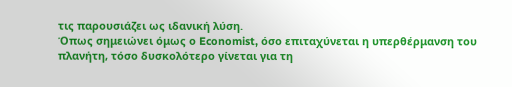τις παρουσιάζει ως ιδανική λύση.
Όπως σημειώνει όμως ο Economist, όσο επιταχύνεται η υπερθέρμανση του πλανήτη, τόσο δυσκολότερο γίνεται για τη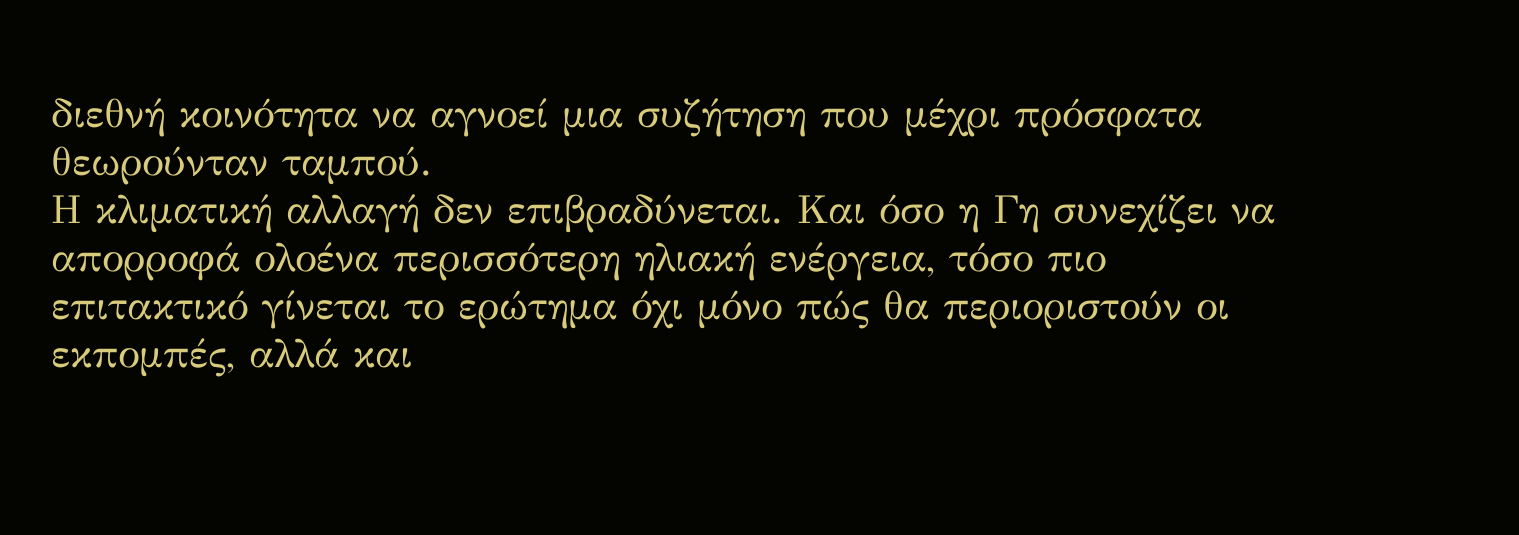διεθνή κοινότητα να αγνοεί μια συζήτηση που μέχρι πρόσφατα θεωρούνταν ταμπού.
Η κλιματική αλλαγή δεν επιβραδύνεται. Και όσο η Γη συνεχίζει να απορροφά ολοένα περισσότερη ηλιακή ενέργεια, τόσο πιο επιτακτικό γίνεται το ερώτημα όχι μόνο πώς θα περιοριστούν οι εκπομπές, αλλά και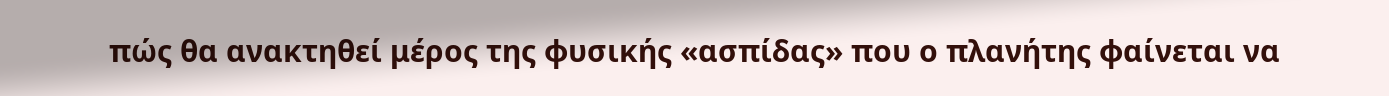πώς θα ανακτηθεί μέρος της φυσικής «ασπίδας» που ο πλανήτης φαίνεται να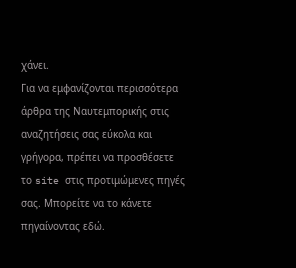χάνει.
Για να εμφανίζονται περισσότερα άρθρα της Ναυτεμπορικής στις αναζητήσεις σας εύκολα και γρήγορα, πρέπει να προσθέσετε το site στις προτιμώμενες πηγές σας. Μπορείτε να το κάνετε πηγαίνοντας εδώ.